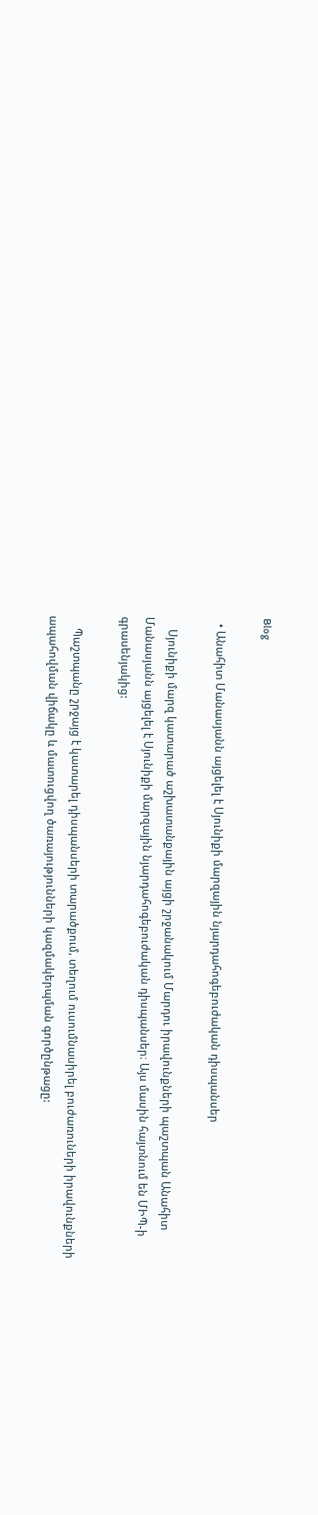Blog

  • Անահիտ Մանասյանն այցելել է Սյունիքի մարզային նյարդահոգեբուժական դիսպանսեր

    Սյունիքի մարզ կատարած աշխատանքային այցի շրջանակում Մարդու իրավունքների պաշտպան Անահիտ Մանասյանն այցելել է Սյունիքի մարզային նյարդահոգեբուժական դիսպանսեր։ Այս մասին հայտնում են ՄԻՊ-ի գրասենյակից:

    Պաշտպանը շրջայց է կատարել դիսպանսերի տարածքում, տեղում ուսումնասիրել բուժառուների իրավունքների ապահովման վիճակը և մատուցվող ծառայությունների կազմակերպման գործընթացը: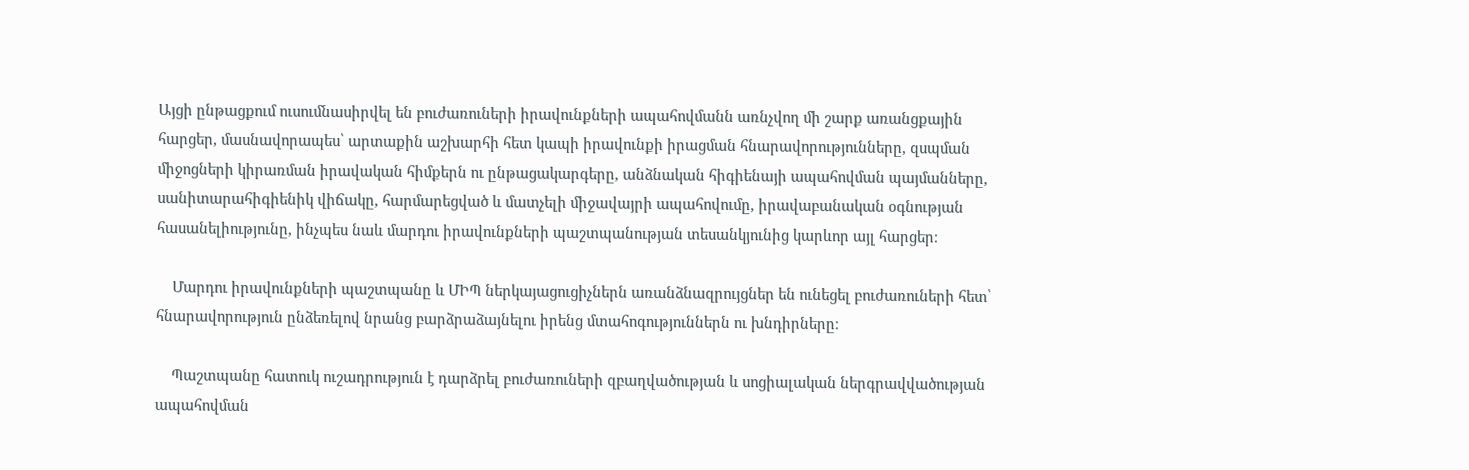Այցի ընթացքում ուսումնասիրվել են բուժառուների իրավունքների ապահովմանն առնչվող մի շարք առանցքային հարցեր, մասնավորապես՝ արտաքին աշխարհի հետ կապի իրավունքի իրացման հնարավորությունները, զսպման միջոցների կիրառման իրավական հիմքերն ու ընթացակարգերը, անձնական հիգիենայի ապահովման պայմանները, սանիտարահիգիենիկ վիճակը, հարմարեցված և մատչելի միջավայրի ապահովումը, իրավաբանական օգնության հասանելիությունը, ինչպես նաև մարդու իրավունքների պաշտպանության տեսանկյունից կարևոր այլ հարցեր։

    Մարդու իրավունքների պաշտպանը և ՄԻՊ ներկայացուցիչներն առանձնազրույցներ են ունեցել բուժառուների հետ՝ հնարավորություն ընձեռելով նրանց բարձրաձայնելու իրենց մտահոգություններն ու խնդիրները։

    Պաշտպանը հատուկ ուշադրություն է դարձրել բուժառուների զբաղվածության և սոցիալական ներգրավվածության ապահովման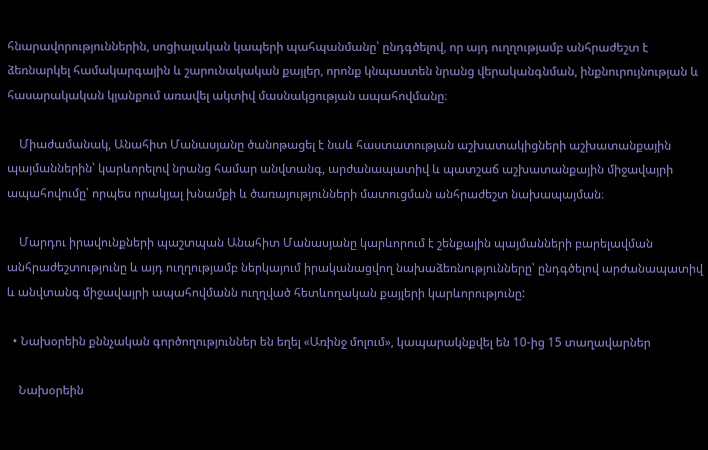հնարավորություններին, սոցիալական կապերի պահպանմանը՝ ընդգծելով, որ այդ ուղղությամբ անհրաժեշտ է ձեռնարկել համակարգային և շարունակական քայլեր, որոնք կնպաստեն նրանց վերականգնման, ինքնուրույնության և հասարակական կյանքում առավել ակտիվ մասնակցության ապահովմանը։

    Միաժամանակ, Անահիտ Մանասյանը ծանոթացել է նաև հաստատության աշխատակիցների աշխատանքային պայմաններին՝ կարևորելով նրանց համար անվտանգ, արժանապատիվ և պատշաճ աշխատանքային միջավայրի ապահովումը՝ որպես որակյալ խնամքի և ծառայությունների մատուցման անհրաժեշտ նախապայման։

    Մարդու իրավունքների պաշտպան Անահիտ Մանասյանը կարևորում է շենքային պայմանների բարելավման անհրաժեշտությունը և այդ ուղղությամբ ներկայում իրականացվող նախաձեռնությունները՝ ընդգծելով արժանապատիվ և անվտանգ միջավայրի ապահովմանն ուղղված հետևողական քայլերի կարևորությունը:

  • Նախօրեին քննչական գործողություններ են եղել «Առինջ մոլում», կապարակնքվել են 10-ից 15 տաղավարներ

    Նախօրեին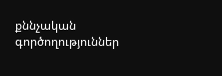քննչական գործողություններ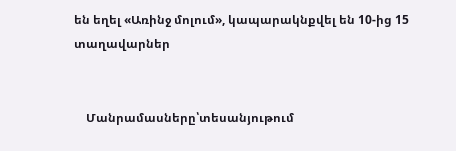են եղել «Առինջ մոլում», կապարակնքվել են 10-ից 15 տաղավարներ


    Մանրամասները՝տեսանյութում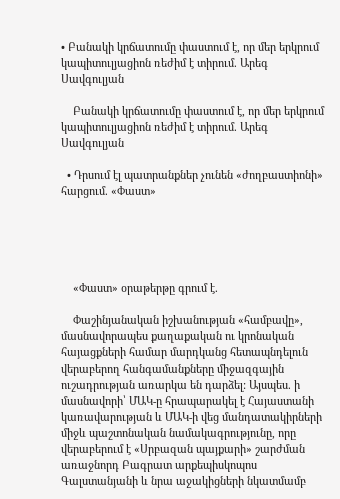• Բանակի կրճատումը փաստում է, որ մեր երկրում կապիտուլյացիոն ռեժիմ է տիրում. Արեգ Սավգուլյան

    Բանակի կրճատումը փաստում է, որ մեր երկրում կապիտուլյացիոն ռեժիմ է տիրում. Արեգ Սավգուլյան

  • Դրսում էլ պատրանքներ չունեն «ժողբաստիոնի» հարցում. «Փաստ»





    «Փաստ» օրաթերթը գրում է.

    Փաշինյանական իշխանության «համբավը», մասնավորապես քաղաքական ու կրոնական հայացքների համար մարդկանց հետապնդելուն վերաբերող հանգամանքները միջազգային ուշադրության առարկա են դարձել: Այսպես. ի մասնավորի՝ ՄԱԿ-ը հրապարակել է Հայաստանի կառավարության և ՄԱԿ-ի վեց մանդատակիրների միջև պաշտոնական նամակագրությունը, որը վերաբերում է «Սրբազան պայքարի» շարժման առաջնորդ Բագրատ արքեպիսկոպոս Գալստանյանի և նրա աջակիցների նկատմամբ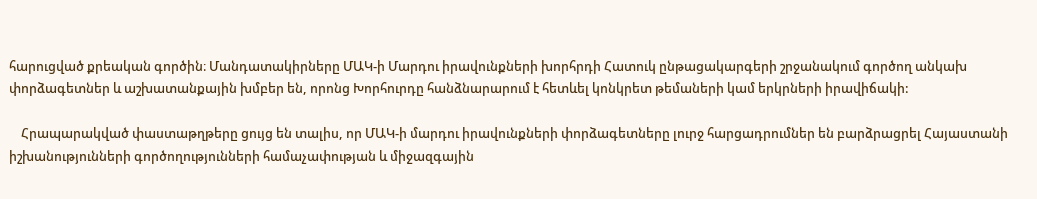հարուցված քրեական գործին։ Մանդատակիրները ՄԱԿ-ի Մարդու իրավունքների խորհրդի Հատուկ ընթացակարգերի շրջանակում գործող անկախ փորձագետներ և աշխատանքային խմբեր են, որոնց Խորհուրդը հանձնարարում է հետևել կոնկրետ թեմաների կամ երկրների իրավիճակի:

    Հրապարակված փաստաթղթերը ցույց են տալիս, որ ՄԱԿ-ի մարդու իրավունքների փորձագետները լուրջ հարցադրումներ են բարձրացրել Հայաստանի իշխանությունների գործողությունների համաչափության և միջազգային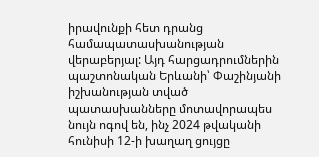իրավունքի հետ դրանց համապատասխանության վերաբերյալ: Այդ հարցադրումներին պաշտոնական Երևանի՝ Փաշինյանի իշխանության տված պատասխանները մոտավորապես նույն ոգով են, ինչ 2024 թվականի հունիսի 12-ի խաղաղ ցույցը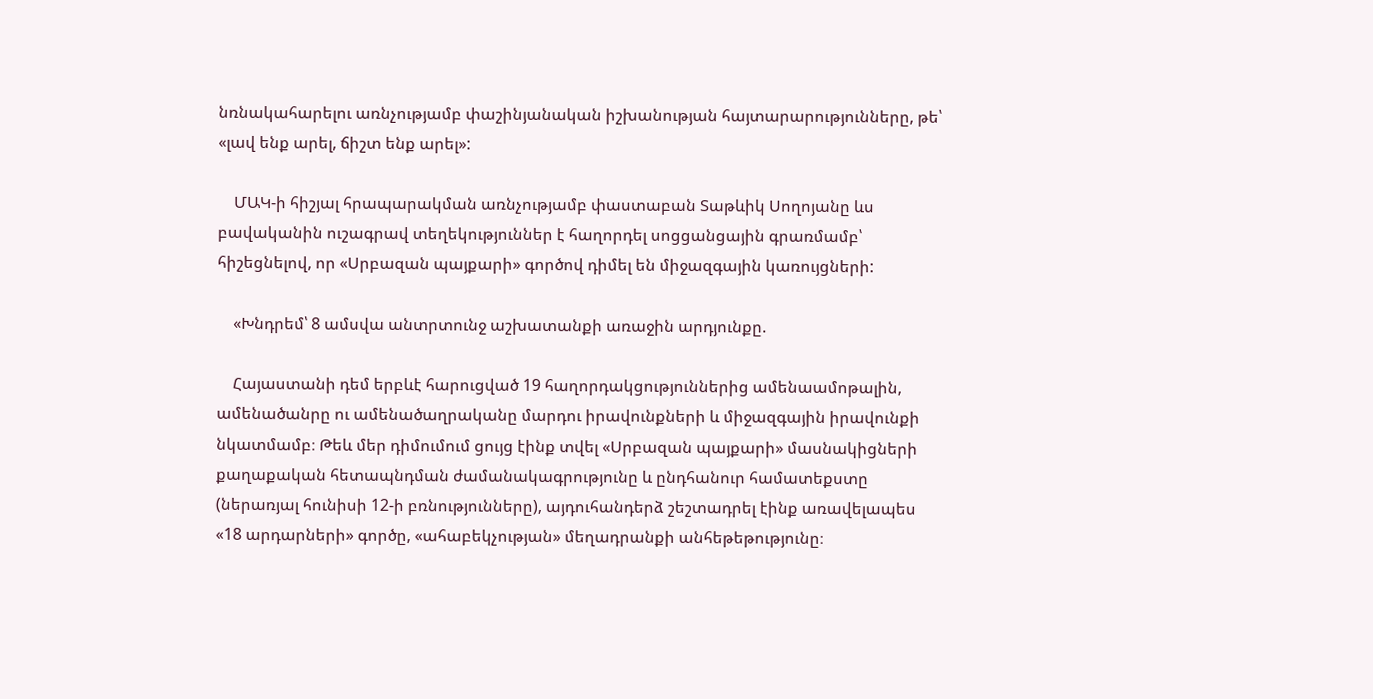նռնակահարելու առնչությամբ փաշինյանական իշխանության հայտարարությունները, թե՝ «լավ ենք արել, ճիշտ ենք արել»:

    ՄԱԿ-ի հիշյալ հրապարակման առնչությամբ փաստաբան Տաթևիկ Սողոյանը ևս բավականին ուշագրավ տեղեկություններ է հաղորդել սոցցանցային գրառմամբ՝ հիշեցնելով, որ «Սրբազան պայքարի» գործով դիմել են միջազգային կառույցների:

    «Խնդրեմ՝ 8 ամսվա անտրտունջ աշխատանքի առաջին արդյունքը.

    Հայաստանի դեմ երբևէ հարուցված 19 հաղորդակցություններից ամենաամոթալին, ամենածանրը ու ամենածաղրականը մարդու իրավունքների և միջազգային իրավունքի նկատմամբ։ Թեև մեր դիմումում ցույց էինք տվել «Սրբազան պայքարի» մասնակիցների քաղաքական հետապնդման ժամանակագրությունը և ընդհանուր համատեքստը (ներառյալ հունիսի 12-ի բռնությունները), այդուհանդերձ շեշտադրել էինք առավելապես «18 արդարների» գործը, «ահաբեկչության» մեղադրանքի անհեթեթությունը։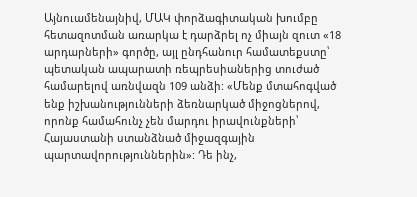Այնուամենայնիվ, ՄԱԿ փորձագիտական խումբը հետազոտման առարկա է դարձրել ոչ միայն զուտ «18 արդարների» գործը, այլ ընդհանուր համատեքստը՝ պետական ապարատի ռեպրեսիաներից տուժած համարելով առնվազն 109 անձի: «Մենք մտահոգված ենք իշխանությունների ձեռնարկած միջոցներով, որոնք համահունչ չեն մարդու իրավունքների՝ Հայաստանի ստանձնած միջազգային պարտավորություններին»: Դե ինչ,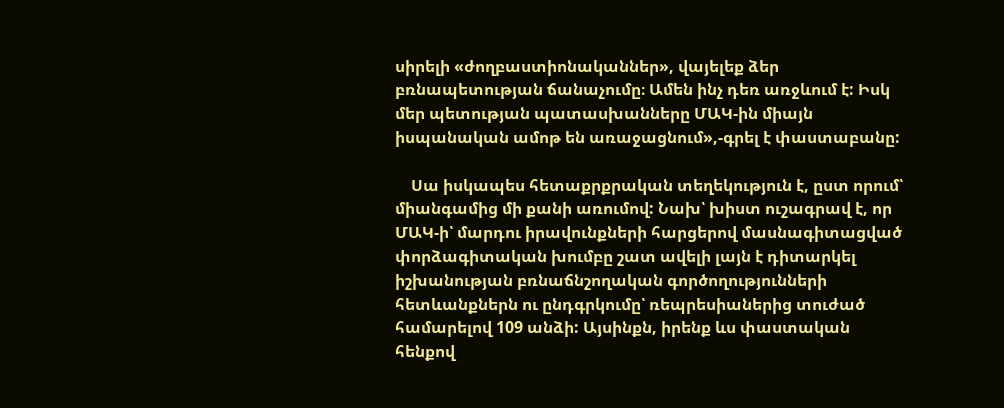սիրելի «ժողբաստիոնականներ», վայելեք ձեր բռնապետության ճանաչումը։ Ամեն ինչ դեռ առջևում է: Իսկ մեր պետության պատասխանները ՄԱԿ-ին միայն իսպանական ամոթ են առաջացնում»,-գրել է փաստաբանը:

    Սա իսկապես հետաքրքրական տեղեկություն է, ըստ որում՝ միանգամից մի քանի առումով: Նախ՝ խիստ ուշագրավ է, որ ՄԱԿ-ի՝ մարդու իրավունքների հարցերով մասնագիտացված փորձագիտական խումբը շատ ավելի լայն է դիտարկել իշխանության բռնաճնշողական գործողությունների հետևանքներն ու ընդգրկումը՝ ռեպրեսիաներից տուժած համարելով 109 անձի: Այսինքն, իրենք ևս փաստական հենքով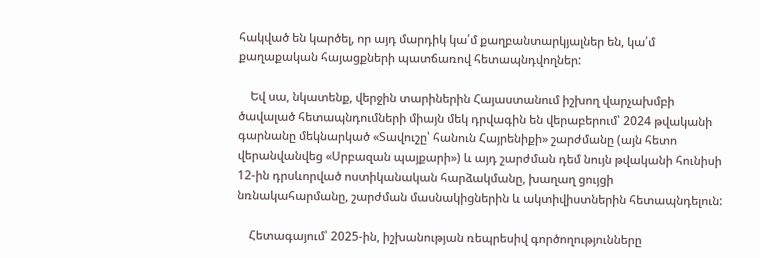հակված են կարծել, որ այդ մարդիկ կա՛մ քաղբանտարկյալներ են, կա՛մ քաղաքական հայացքների պատճառով հետապնդվողներ:

    Եվ սա, նկատենք, վերջին տարիներին Հայաստանում իշխող վարչախմբի ծավալած հետապնդումների միայն մեկ դրվագին են վերաբերում՝ 2024 թվականի գարնանը մեկնարկած «Տավուշը՝ հանուն Հայրենիքի» շարժմանը (այն հետո վերանվանվեց «Սրբազան պայքարի») և այդ շարժման դեմ նույն թվականի հունիսի 12-ին դրսևորված ոստիկանական հարձակմանը, խաղաղ ցույցի նռնակահարմանը, շարժման մասնակիցներին և ակտիվիստներին հետապնդելուն:

    Հետագայում՝ 2025-ին, իշխանության ռեպրեսիվ գործողությունները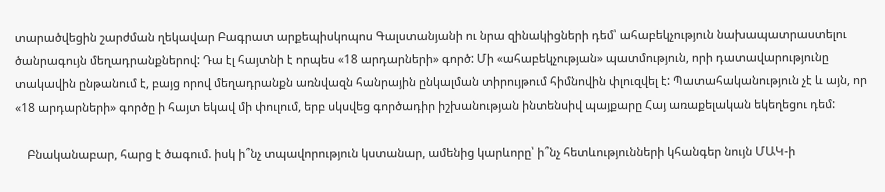տարածվեցին շարժման ղեկավար Բագրատ արքեպիսկոպոս Գալստանյանի ու նրա զինակիցների դեմ՝ ահաբեկչություն նախապատրաստելու ծանրագույն մեղադրանքներով: Դա էլ հայտնի է որպես «18 արդարների» գործ: Մի «ահաբեկչության» պատմություն, որի դատավարությունը տակավին ընթանում է, բայց որով մեղադրանքն առնվազն հանրային ընկալման տիրույթում հիմնովին փլուզվել է: Պատահականություն չէ և այն, որ «18 արդարների» գործը ի հայտ եկավ մի փուլում, երբ սկսվեց գործադիր իշխանության ինտենսիվ պայքարը Հայ առաքելական եկեղեցու դեմ:

    Բնականաբար, հարց է ծագում. իսկ ի՞նչ տպավորություն կստանար, ամենից կարևորը՝ ի՞նչ հետևությունների կհանգեր նույն ՄԱԿ-ի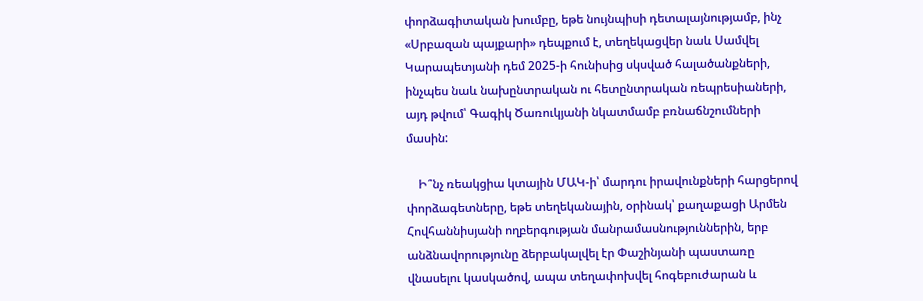փորձագիտական խումբը, եթե նույնպիսի դետալայնությամբ, ինչ «Սրբազան պայքարի» դեպքում է, տեղեկացվեր նաև Սամվել Կարապետյանի դեմ 2025-ի հունիսից սկսված հալածանքների, ինչպես նաև նախընտրական ու հետընտրական ռեպրեսիաների, այդ թվում՝ Գագիկ Ծառուկյանի նկատմամբ բռնաճնշումների մասին:

    Ի՞նչ ռեակցիա կտային ՄԱԿ-ի՝ մարդու իրավունքների հարցերով փորձագետները, եթե տեղեկանային, օրինակ՝ քաղաքացի Արմեն Հովհաննիսյանի ողբերգության մանրամասնություններին, երբ անձնավորությունը ձերբակալվել էր Փաշինյանի պաստառը վնասելու կասկածով, ապա տեղափոխվել հոգեբուժարան և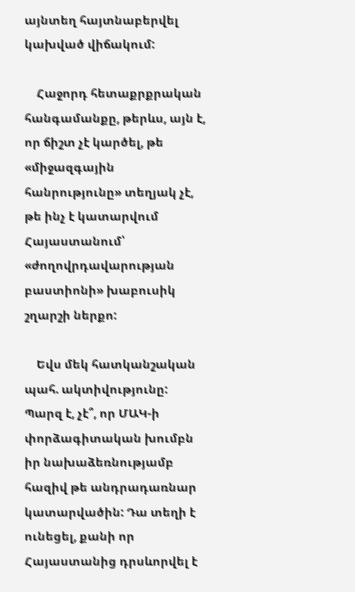այնտեղ հայտնաբերվել կախված վիճակում:

    Հաջորդ հետաքրքրական հանգամանքը, թերևս, այն է, որ ճիշտ չէ կարծել, թե «միջազգային հանրությունը» տեղյակ չէ, թե ինչ է կատարվում Հայաստանում՝ «ժողովրդավարության բաստիոնի» խաբուսիկ շղարշի ներքո:

    Եվս մեկ հատկանշական պահ. ակտիվությունը: Պարզ է, չէ՞, որ ՄԱԿ-ի փորձագիտական խումբն իր նախաձեռնությամբ հազիվ թե անդրադառնար կատարվածին: Դա տեղի է ունեցել, քանի որ Հայաստանից դրսևորվել է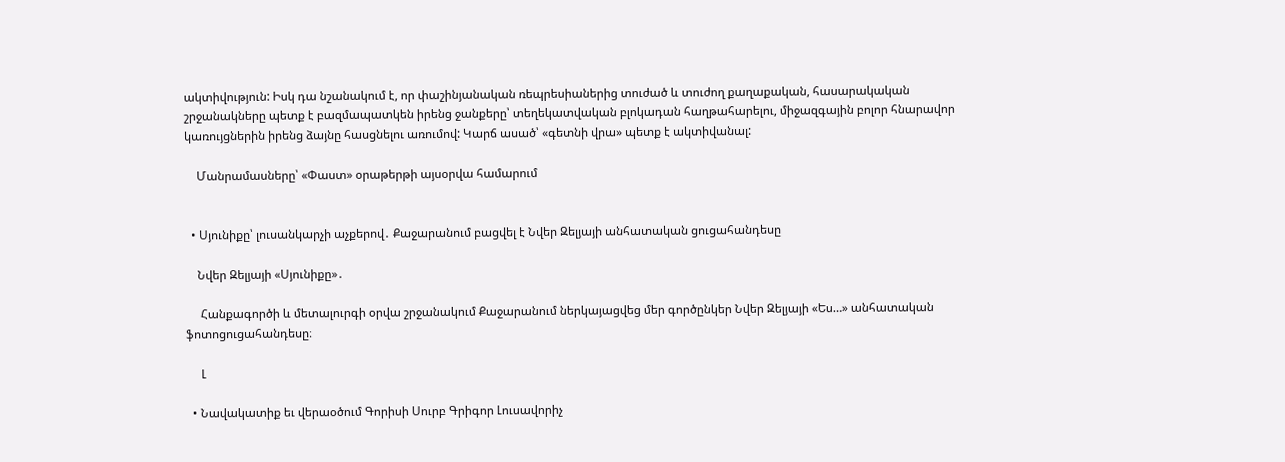ակտիվություն: Իսկ դա նշանակում է, որ փաշինյանական ռեպրեսիաներից տուժած և տուժող քաղաքական, հասարակական շրջանակները պետք է բազմապատկեն իրենց ջանքերը՝ տեղեկատվական բլոկադան հաղթահարելու, միջազգային բոլոր հնարավոր կառույցներին իրենց ձայնը հասցնելու առումով: Կարճ ասած՝ «գետնի վրա» պետք է ակտիվանալ:

    Մանրամասները՝ «Փաստ» օրաթերթի այսօրվա համարում


  • Սյունիքը՝ լուսանկարչի աչքերով․ Քաջարանում բացվել է Նվեր Զելյայի անհատական ցուցահանդեսը

    Նվեր Զելյայի «Սյունիքը»․

     Հանքագործի և մետալուրգի օրվա շրջանակում Քաջարանում ներկայացվեց մեր գործընկեր Նվեր Զելյայի «Ես…» անհատական ֆոտոցուցահանդեսը։

     Լ

  • Նավակատիք եւ վերաօծում Գորիսի Սուրբ Գրիգոր Լուսավորիչ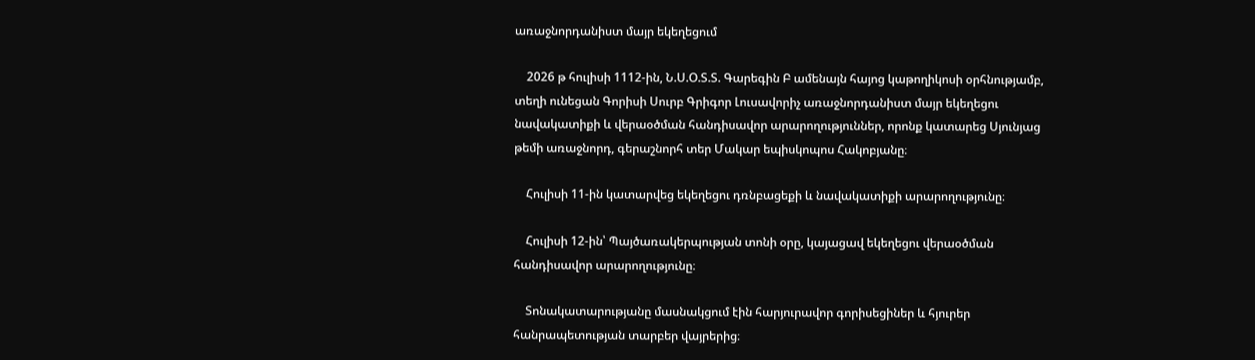առաջնորդանիստ մայր եկեղեցում

    2026 թ հուլիսի 1112-ին, Ն.Ս.Օ.Տ.Տ. Գարեգին Բ ամենայն հայոց կաթողիկոսի օրհնությամբ, տեղի ունեցան Գորիսի Սուրբ Գրիգոր Լուսավորիչ առաջնորդանիստ մայր եկեղեցու նավակատիքի և վերաօծման հանդիսավոր արարողություններ, որոնք կատարեց Սյունյաց թեմի առաջնորդ, գերաշնորհ տեր Մակար եպիսկոպոս Հակոբյանը։

    Հուլիսի 11-ին կատարվեց եկեղեցու դռնբացեքի և նավակատիքի արարողությունը։

    Հուլիսի 12-ին՝ Պայծառակերպության տոնի օրը, կայացավ եկեղեցու վերաօծման հանդիսավոր արարողությունը։

    Տոնակատարությանը մասնակցում էին հարյուրավոր գորիսեցիներ և հյուրեր հանրապետության տարբեր վայրերից։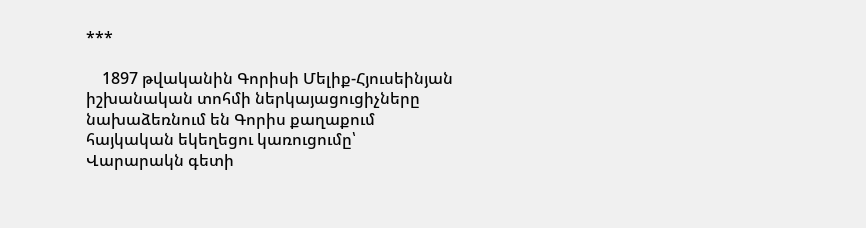***

    1897 թվականին Գորիսի Մելիք-Հյուսեինյան իշխանական տոհմի ներկայացուցիչները նախաձեռնում են Գորիս քաղաքում հայկական եկեղեցու կառուցումը՝ Վարարակն գետի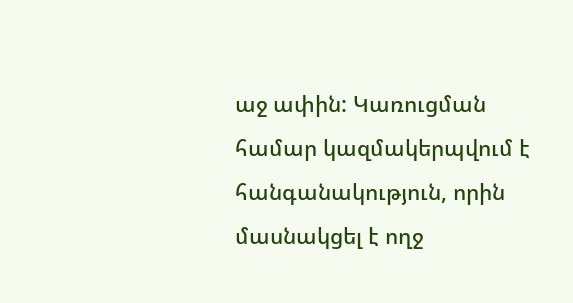աջ ափին: Կառուցման համար կազմակերպվում է հանգանակություն, որին մասնակցել է ողջ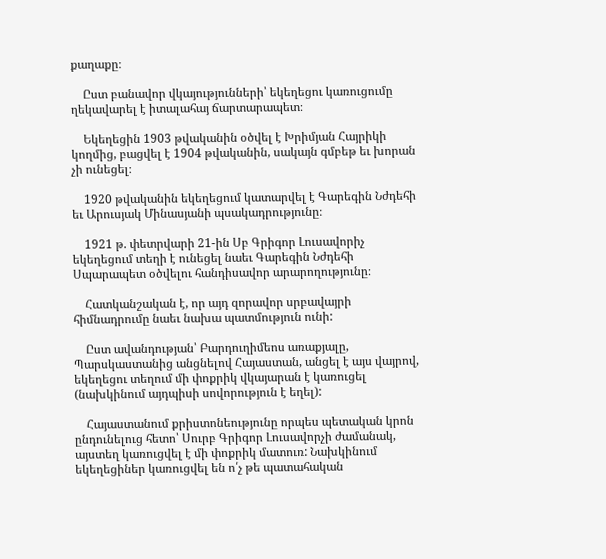քաղաքը։

    Ըստ բանավոր վկայությունների՝ եկեղեցու կառուցումը ղեկավարել է իտալահայ ճարտարապետ։

    Եկեղեցին 1903 թվականին օծվել է Խրիմյան Հայրիկի կողմից, բացվել է 1904 թվականին, սակայն գմբեթ եւ խորան չի ունեցել։

    1920 թվականին եկեղեցում կատարվել է Գարեգին Նժդեհի եւ Արուսյակ Մինասյանի պսակադրությունը։

    1921 թ. փետրվարի 21-ին Սբ Գրիգոր Լուսավորիչ եկեղեցում տեղի է ունեցել նաեւ Գարեգին Նժդեհի Սպարապետ օծվելու հանդիսավոր արարողությունը։

    Հատկանշական է, որ այդ զորավոր սրբավայրի հիմնադրումը նաեւ նախա պատմություն ունի:

    Ըստ ավանդության՝ Բարդուղիմեոս առաքյալը, Պարսկաստանից անցնելով Հայաստան, անցել է այս վայրով, եկեղեցու տեղում մի փոքրիկ վկայարան է կառուցել (նախկինում այդպիսի սովորություն է եղել):

    Հայաստանում քրիստոնեությունը որպես պետական կրոն ընդունելուց հետո՝ Սուրբ Գրիգոր Լուսավորչի ժամանակ, այստեղ կառուցվել է մի փոքրիկ մատուռ: Նախկինում եկեղեցիներ կառուցվել են ո՛չ թե պատահական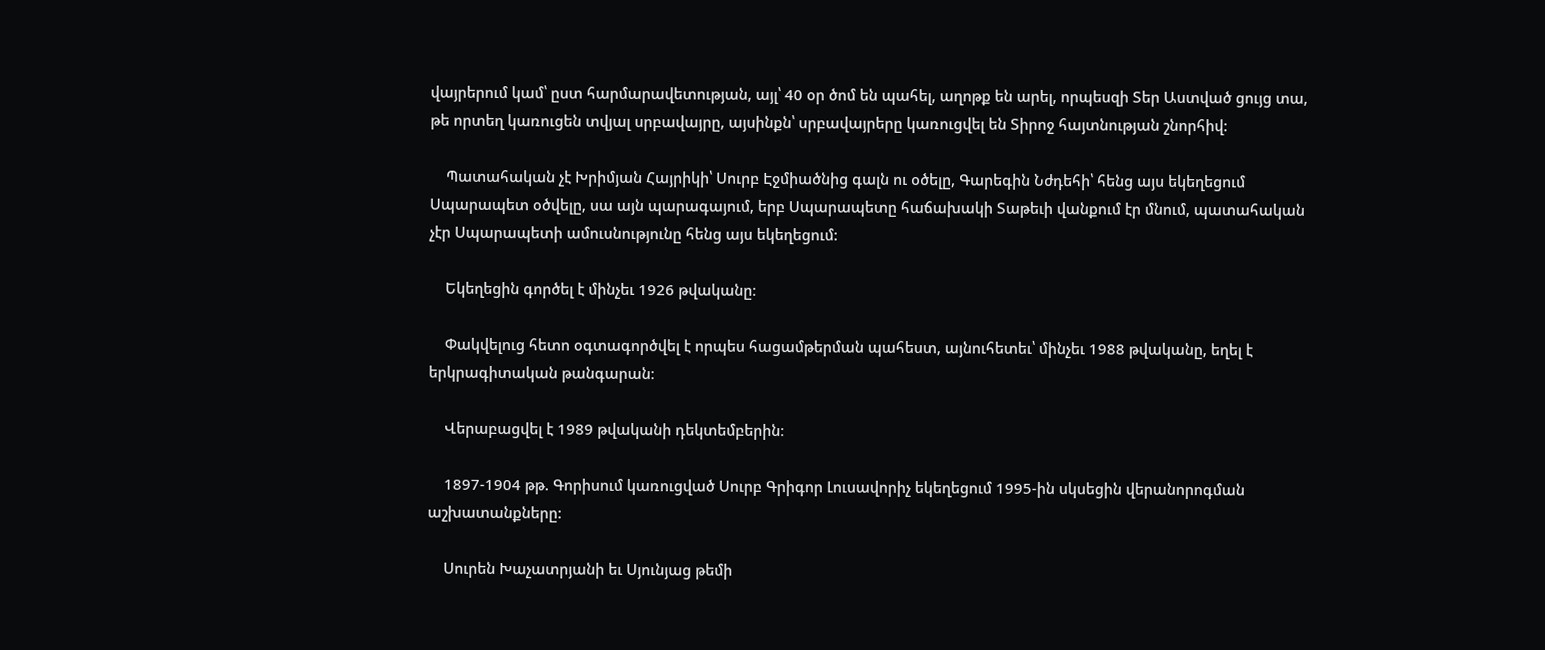վայրերում կամ՝ ըստ հարմարավետության, այլ՝ 40 օր ծոմ են պահել, աղոթք են արել, որպեսզի Տեր Աստված ցույց տա, թե որտեղ կառուցեն տվյալ սրբավայրը, այսինքն՝ սրբավայրերը կառուցվել են Տիրոջ հայտնության շնորհիվ:

    Պատահական չէ Խրիմյան Հայրիկի՝ Սուրբ Էջմիածնից գալն ու օծելը, Գարեգին Նժդեհի՝ հենց այս եկեղեցում Սպարապետ օծվելը, սա այն պարագայում, երբ Սպարապետը հաճախակի Տաթեւի վանքում էր մնում, պատահական չէր Սպարապետի ամուսնությունը հենց այս եկեղեցում:

    Եկեղեցին գործել է մինչեւ 1926 թվականը։

    Փակվելուց հետո օգտագործվել է որպես հացամթերման պահեստ, այնուհետեւ՝ մինչեւ 1988 թվականը, եղել է երկրագիտական թանգարան։

    Վերաբացվել է 1989 թվականի դեկտեմբերին։

    1897-1904 թթ. Գորիսում կառուցված Սուրբ Գրիգոր Լուսավորիչ եկեղեցում 1995-ին սկսեցին վերանորոգման աշխատանքները:

    Սուրեն Խաչատրյանի եւ Սյունյաց թեմի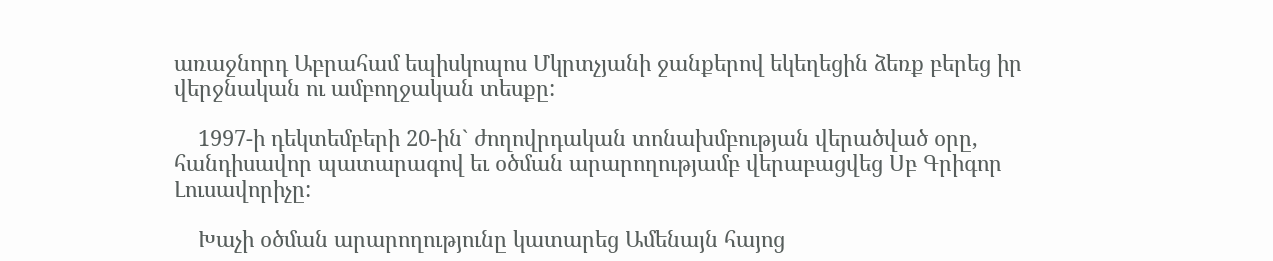առաջնորդ Աբրահամ եպիսկոպոս Մկրտչյանի ջանքերով եկեղեցին ձեռք բերեց իր վերջնական ու ամբողջական տեսքը:

    1997-ի դեկտեմբերի 20-ին` ժողովրդական տոնախմբության վերածված օրը, հանդիսավոր պատարագով եւ օծման արարողությամբ վերաբացվեց Սբ Գրիգոր Լուսավորիչը:

    Խաչի օծման արարողությունը կատարեց Ամենայն հայոց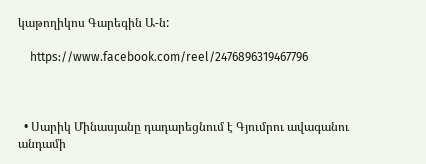կաթողիկոս Գարեգին Ա-ն:

    https://www.facebook.com/reel/2476896319467796



  • Սարիկ Մինասյանը դադարեցնում է Գյումրու ավագանու անդամի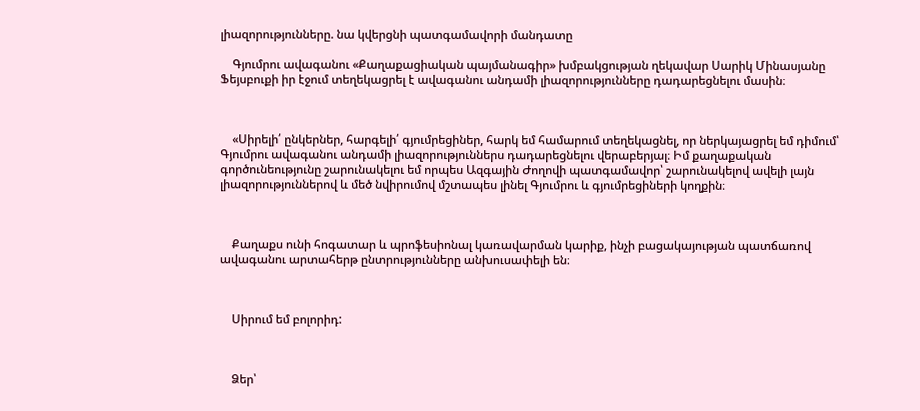լիազորությունները. նա կվերցնի պատգամավորի մանդատը

    Գյումրու ավագանու «Քաղաքացիական պայմանագիր» խմբակցության ղեկավար Սարիկ Մինասյանը Ֆեյսբուքի իր էջում տեղեկացրել է ավագանու անդամի լիազորությունները դադարեցնելու մասին։



    «Սիրելի՛ ընկերներ, հարգելի՛ գյումրեցիներ, հարկ եմ համարում տեղեկացնել, որ ներկայացրել եմ դիմում՝ Գյումրու ավագանու անդամի լիազորություններս դադարեցնելու վերաբերյալ։ Իմ քաղաքական գործունեությունը շարունակելու եմ որպես Ազգային Ժողովի պատգամավոր՝ շարունակելով ավելի լայն լիազորություններով և մեծ նվիրումով մշտապես լինել Գյումրու և գյումրեցիների կողքին։



    Քաղաքս ունի հոգատար և պրոֆեսիոնալ կառավարման կարիք, ինչի բացակայության պատճառով ավագանու արտահերթ ընտրությունները անխուսափելի են։



    Սիրում եմ բոլորիդ:



    Ձեր՝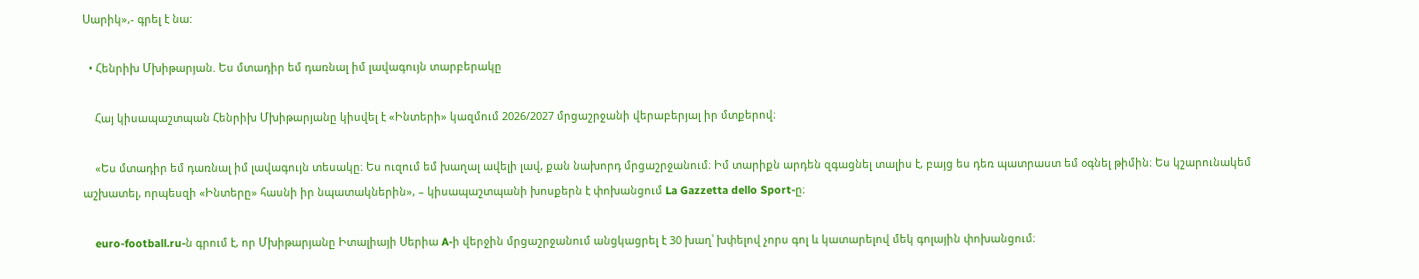Սարիկ»,- գրել է նա:

  • Հենրիխ Մխիթարյան. Ես մտադիր եմ դառնալ իմ լավագույն տարբերակը

    Հայ կիսապաշտպան Հենրիխ Մխիթարյանը կիսվել է «Ինտերի» կազմում 2026/2027 մրցաշրջանի վերաբերյալ իր մտքերով։

    «Ես մտադիր եմ դառնալ իմ լավագույն տեսակը։ Ես ուզում եմ խաղալ ավելի լավ, քան նախորդ մրցաշրջանում։ Իմ տարիքն արդեն զգացնել տալիս է, բայց ես դեռ պատրաստ եմ օգնել թիմին։ Ես կշարունակեմ աշխատել, որպեսզի «Ինտերը» հասնի իր նպատակներին», – կիսապաշտպանի խոսքերն է փոխանցում La Gazzetta dello Sport-ը։

    euro-football.ru-ն գրում է, որ Մխիթարյանը Իտալիայի Սերիա A-ի վերջին մրցաշրջանում անցկացրել է 30 խաղ՝ խփելով չորս գոլ և կատարելով մեկ գոլային փոխանցում։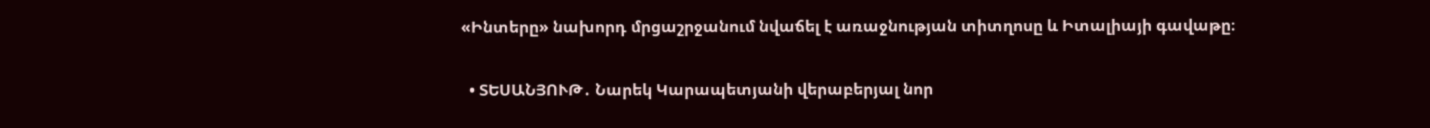«Ինտերը» նախորդ մրցաշրջանում նվաճել է առաջնության տիտղոսը և Իտալիայի գավաթը։

  • ՏԵՍԱՆՅՈՒԹ․ Նարեկ Կարապետյանի վերաբերյալ նոր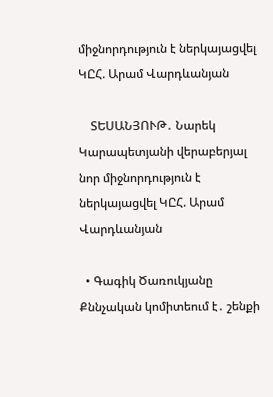միջնորդություն է ներկայացվել ԿԸՀ. Արամ Վարդևանյան

    ՏԵՍԱՆՅՈՒԹ․ Նարեկ Կարապետյանի վերաբերյալ նոր միջնորդություն է ներկայացվել ԿԸՀ. Արամ Վարդևանյան

  • Գագիկ Ծառուկյանը Քննչական կոմիտեում է․ շենքի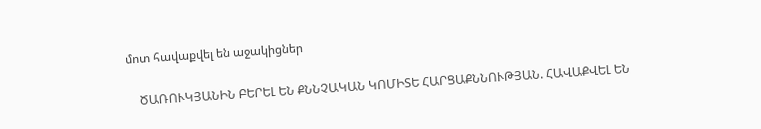մոտ հավաքվել են աջակիցներ

    ԾԱՌՈՒԿՅԱՆԻՆ ԲԵՐԵԼ ԵՆ ՔՆՆՉԱԿԱՆ ԿՈՄԻՏԵ ՀԱՐՑԱՔՆՆՈՒԹՅԱՆ. ՀԱՎԱՔՎԵԼ ԵՆ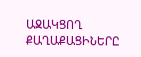ԱՋԱԿՑՈՂ ՔԱՂԱՔԱՑԻՆԵՐԸ